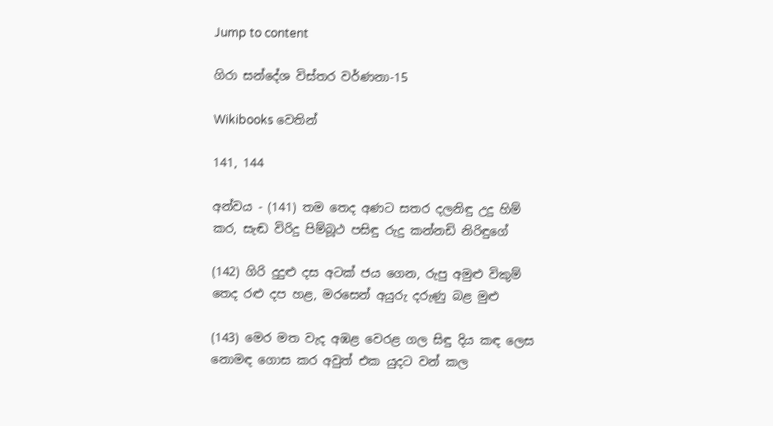Jump to content

ගිරා සන්දේශ විස්තර වර්ණනා-15

Wikibooks වෙතින්

141, 144

අන්වය - (141) තම තෙද අණට සතර දලනිඳු උදු හිම් කර, සැඬ විරිදු පිම්බූථ පසිඳු රුදු කන්නඩි නිරිඳුගේ

(142) ගිරි දුදුළු දස අටක් ජය ගෙන, රුපු අමුළු විකුම් තෙද රළු දප හළ, මරසෙන් අයුරු දරුණු බළ මුළු

(143) මෙර මත වැද අඹළ වෙරළ ගල සිඳු දිය කඳ ලෙස නොමඳ ගොස කර අවුත් එක යුදට වන් කල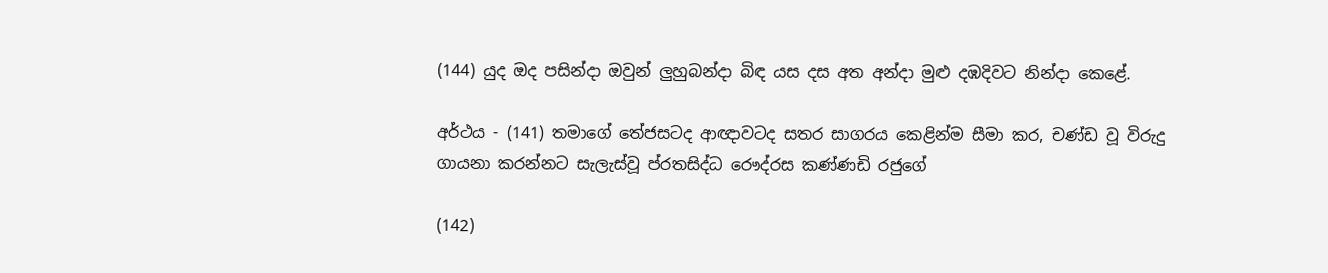(144) යුද ඔද පසින්දා ඔවුන් ලුහුබන්දා බිඳ යස දස අත අන්දා මුළු දඹදිවට නින්දා කෙළේ.

අර්ථය - (141) තමාගේ තේජසටද ආඥාවටද සතර සාගරය කෙළින්ම සීමා කර, චණ්ඩ වූ විරුදු ගායනා කරන්නට සැලැස්වූ ප්රතසිද්ධ රෞද්රස කණ්ණඩි රජුගේ

(142)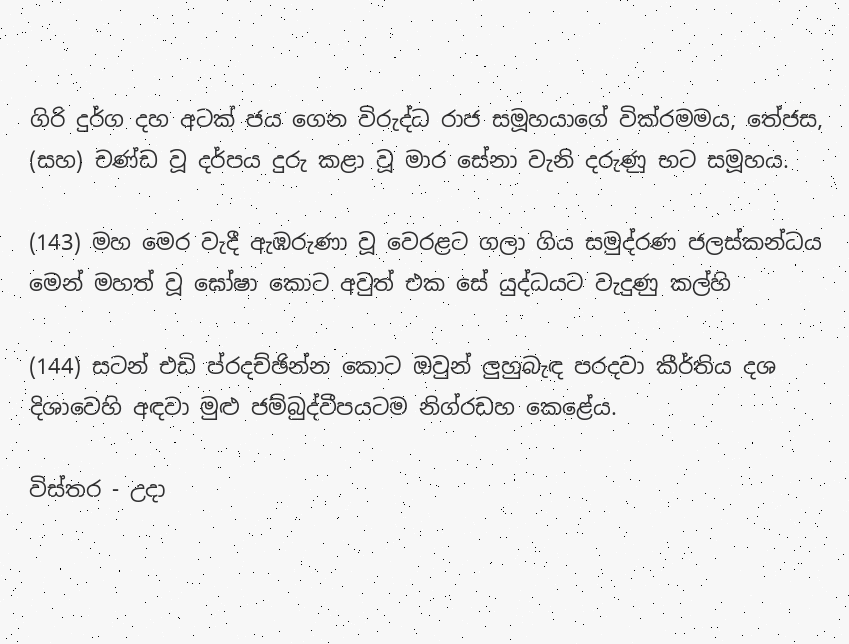ගිරි දුර්ග දහ අටක් ජය ගෙන විරුද්ධ රාජ සමූහයාගේ වික්රමමය, තේජස, (සහ) චණ්ඩ වූ දර්පය දුරු කළා වූ මාර සේනා වැනි දරුණු භට සමූහය.

(143) මහ මෙර වැදී ඇඹරුණා වූ වෙරළට ගලා ගිය සමුද්රණ ජලස්කන්ධය මෙන් මහත් වූ ඝෝෂා කොට අවුත් එක සේ යුද්ධයට වැදුණු කල්හි

(144) සටන් එඩි ප්රදච්ඡින්න කොට ඔවුන් ලුහුබැඳ පරදවා කීර්තිය දශ දිශාවෙහි අඳවා මුළු ජම්බුද්වීපයටම නිග්රඩහ කෙළේය.

විස්තර - උදා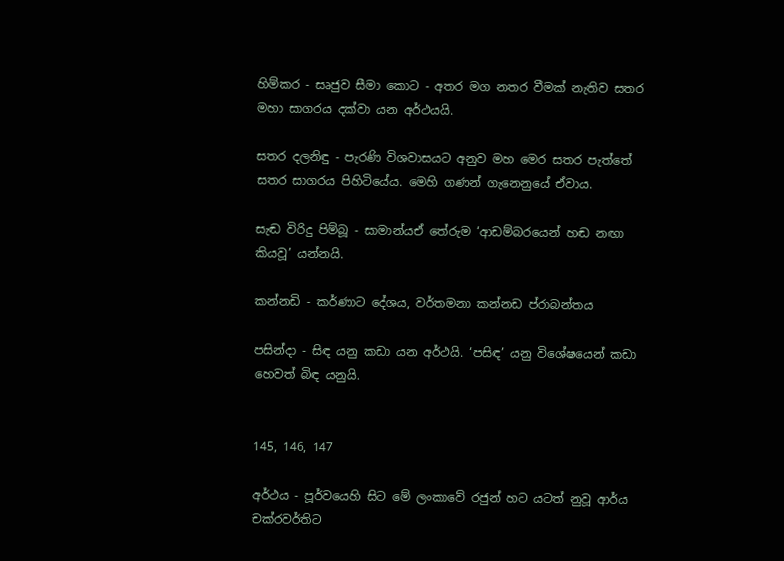හිම්කර - සෘජුව සීමා කොට - අතර මග නතර වීමක් නැතිව සතර මහා සාගරය දක්වා යන අර්ථයයි.

සතර දලනිඳු - පැරණි විශවාසයට අනුව මහ මෙර සතර පැත්තේ සතර සාගරය පිහිටියේය. මෙහි ගණන් ගැනෙනුයේ ඒවාය.

සැඬ විරිදු පිම්බූ - සාමාන්යඒ තේරුම ‘ආඩම්බරයෙන් හඬ නඟා කියවූ’ යන්නයි.

කන්නඩි - කර්ණාට දේශය, වර්තමනා කන්නඩ ප්රාබන්තය

පසින්ද‍ා - සිඳ යනු කඩා යන අර්ථයි. ‘පසිඳ’ යනු විශේෂයෙන් කඩා හෙවත් බිඳ යනුයි.


145, 146, 147

අර්ථය - පූර්වයෙහි සිට මේ ලංකාවේ රජුන් හට යටත් නුවූ ආර්ය චක්ර‍වර්තිට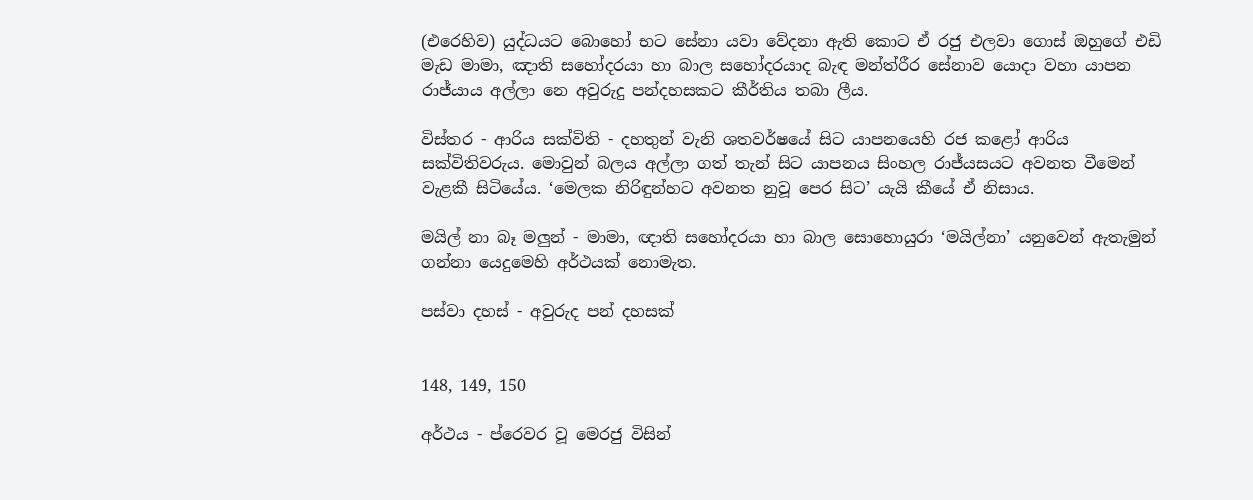(එරෙහිව) යුද්ධයට බොහෝ භට සේනා යවා වේදනා ඇති කොට ඒ රජු එලවා ගොස් ඔහුගේ එඩි මැඩ මාමා, ඤාති සහෝදරයා හා බාල සහෝදරයාද බැඳ මන්ත්රීර සේනාව යොදා වහා යාපන රාජ්යාය අල්ලා නෙ අවුරුදු පන්දහසකට කීර්තිය තබා ලීය.

විස්තර - ආරිය සක්විති - දහතුන් වැනි ශතවර්ෂයේ සිට යාපනයෙහි රජ කළෝ ආරිය සක්විතිවරුය. මොවුන් බලය අල්ලා ගත් තැන් සිට යාපනය සිංහල රාජ්යසයට අවනත වීමෙන් වැළකී සිටියේය. ‘මෙලක නිරිඳුන්හට අවනත නුවූ පෙර සිට’ යැයි කීයේ ඒ නිසාය.

මයිල් නා බෑ මලුන් - මාමා, ඥාති සහෝදරයා හා බාල සොහොයුරා ‘මයිල්නා’ යනුවෙන් ඇතැමුන් ගන්නා යෙදුමෙහි අර්ථයක් නොමැත.

පස්වා දහස් - අවුරුද පන් දහසක්


148, 149, 150

අර්ථය - ප්රෙවර වූ මෙරජු විසින්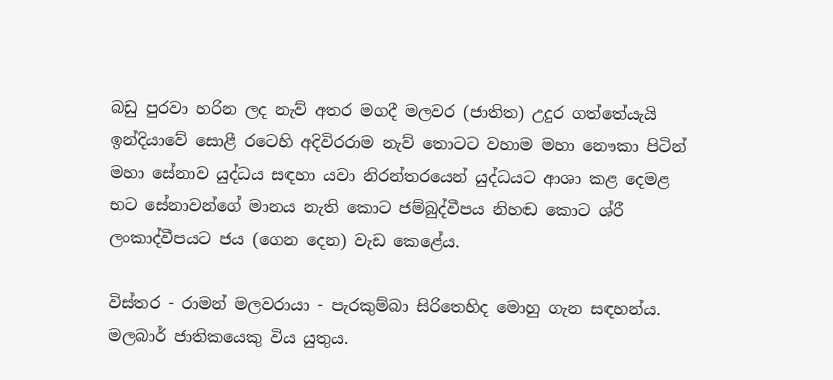බඩු පුරවා හරින ලද නැව් අතර මගදී මලවර (ජාතිත) උදුර ගත්තේයැයි ඉන්දියාවේ සොළී රටෙහි අදිවිරරාම නැව් තොටට වහාම මහා නෞකා පිටින් මහා සේනාව යුද්ධය සඳහා යවා නිරන්තරයෙන් යුද්ධයට ආශා කළ දෙමළ භට සේනාවන්ගේ මානය නැති කොට ජම්බුද්වීපය නිහඬ කොට ශ්රී ලංකාද්වීපයට ජය (ගෙන දෙන) වැඩ කෙළේය.

විස්තර - රාමන් මලවරායා - පැරකුම්බා සිරිතෙහිද මොහු ගැන සඳහන්ය. මලබාර් ජාතිකයෙකු විය යුතුය.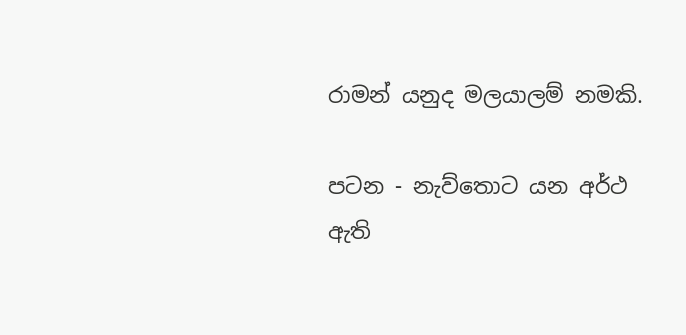රාමන් යනුද මලයාලම් නමකි.

පටන - නැව්තොට යන අර්ථ ඇති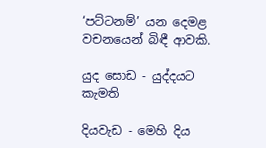‘පට්ටනම්’ යන දෙමළ වචනයෙන් බිඳී ආවකි.

යුද සොඩ - යුද්දයට කැමති

දියවැඩ - මෙහි දිය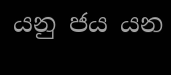යනු ජය යන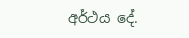අර්ථය දේ.